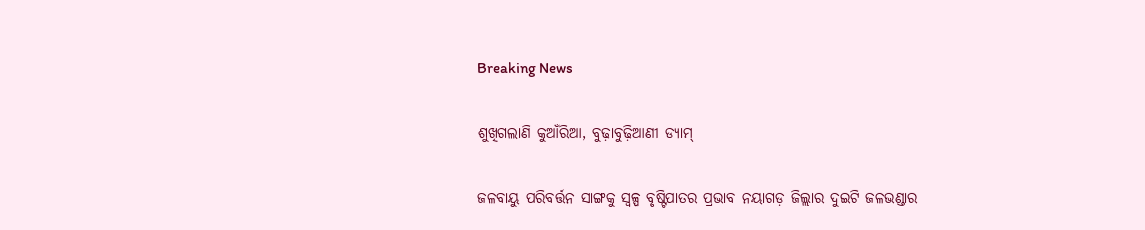Breaking News

ଶୁଖିଗଲାଣି କୁଆଁରିଆ, ବୁଢ଼ାବୁଢ଼ିଆଣୀ ଡ୍ୟାମ୍

ଜଳବାୟୁ ପରିବର୍ତ୍ତନ ସାଙ୍ଗକୁ ସ୍ବଳ୍ପ ବୃଷ୍ଟିପାତର ପ୍ରଭାବ ନୟାଗଡ଼ ଜିଲ୍ଲାର ଦୁଇଟି ଜଳଭଣ୍ଡାର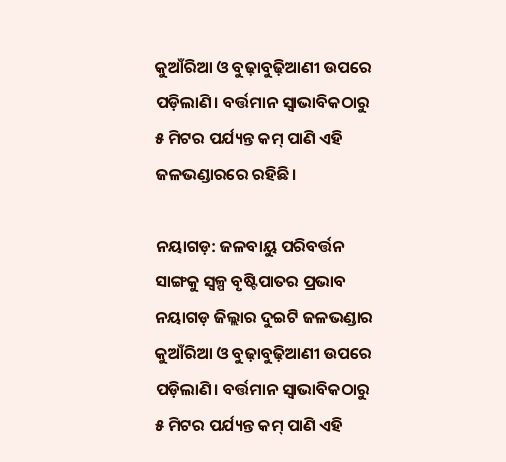କୁଆଁରିଆ ଓ ବୁଢ଼ାବୁଢ଼ିଆଣୀ ଉପରେ ପଡ଼ିଲାଣି। ବର୍ତ୍ତମାନ ସ୍ବାଭାବିକଠାରୁ ୫ ମିଟର ପର୍ଯ୍ୟନ୍ତ କମ୍ ପାଣି ଏହି ଜଳଭଣ୍ଡାରରେ ରହିଛି।

ନୟାଗଡ଼: ଜଳବାୟୁ ପରିବର୍ତ୍ତନ ସାଙ୍ଗକୁ ସ୍ବଳ୍ପ ବୃଷ୍ଟିପାତର ପ୍ରଭାବ ନୟାଗଡ଼ ଜିଲ୍ଲାର ଦୁଇଟି ଜଳଭଣ୍ଡାର କୁଆଁରିଆ ଓ ବୁଢ଼ାବୁଢ଼ିଆଣୀ ଉପରେ ପଡ଼ିଲାଣି। ବର୍ତ୍ତମାନ ସ୍ବାଭାବିକଠାରୁ ୫ ମିଟର ପର୍ଯ୍ୟନ୍ତ କମ୍ ପାଣି ଏହି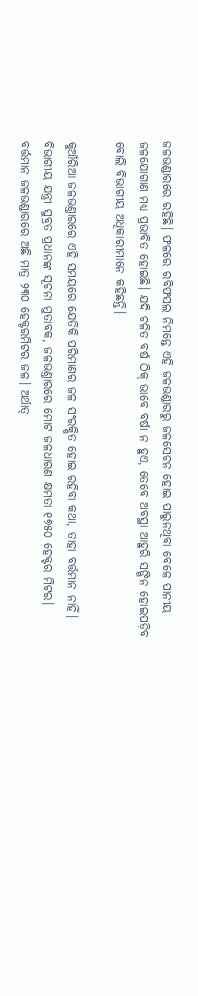ଜଳଭଣ୍ଡାରରେ ରହିଛି। ଫଳରେ ରବିଫସଲ ନିମନ୍ତେ ଏହି ଜଳଭଣ୍ଡାରରୁ ଜଳସେଚନ ହୋଇ ପାରୁନଥିବା ବେଳେ ପାନୀୟ ଜଳଯୋଗାଣ ମଧ୍ୟ ପ୍ରଭାବିତ ହୋଇଛି। ଯଦି ଚଳିତ ବ‌ର୍ଷ ଠିକ୍ ଭାବେ ବର୍ଷା ନ ହୁଏ, ତେବେ ଅବସ୍ଥା ଆହୁରି ସଙ୍ଗିନ ହୋଇପଡ଼ିବ ବୋଲି ବିଭାଗୀୟ ଅଧିକାରୀମାନେ କହିଛନ୍ତି।

କୁଆଁରିଆ ଜଳଭଣ୍ତାରରେ ଏହି ସମୟରେ ଯେତିକି ପରିମାଣର ଜଳ ସଂରକ୍ଷିତ ହୋଇ ରହିବା କଥା, ତାହା ବର୍ତ୍ତମାନ ନାହିଁ। ବିଭାଗୀୟ ଯନ୍ତ୍ରୀ ସୁବ୍ରତ ପ୍ରଧାନଙ୍କ ସୂଚନା ମୁତାବକ, ଜଳଭଣ୍ତାରରେ ମୋଟ ଜଳଧାରଣ କ୍ଷମତା ୧୭୫୦ ହେକ୍ଟର ମିଟର। ବର୍ତ୍ତମାନ ଜଳଭଣ୍ଡାରରେ ଅଛି ମାତ୍ର ୨୩୦ ହେକ୍ଟରମିଟର ଜଳ। ଅର୍ଥାତ୍‌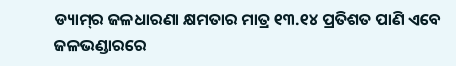ଡ୍ୟାମ୍‌ର ଜଳଧାରଣା କ୍ଷମତାର ମାତ୍ର ୧୩.୧୪ ପ୍ରତିଶତ ପାଣି ଏବେ ଜଳଭଣ୍ଡାରରେ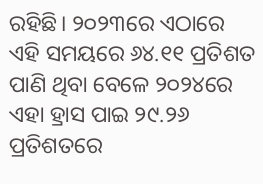ରହିଛି। ୨୦୨୩ରେ ଏଠାରେ ଏହି ସମୟରେ ୬୪.୧୧ ପ୍ରତିଶତ ପାଣି ଥିବା ବେଳେ ୨୦୨୪ରେ ଏହା ହ୍ରାସ ପାଇ ୨୯.୨୬ ପ୍ରତିଶତରେ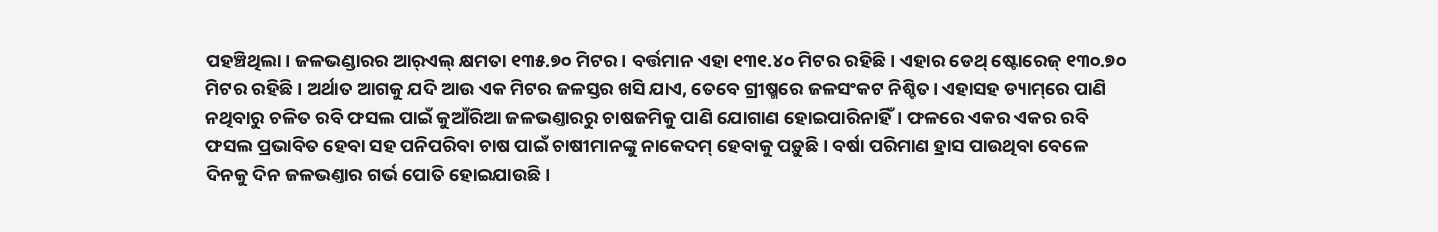ପହଞ୍ଚିଥିଲା। ଜଳଭଣ୍ଡାରର ଆର୍‌ଏଲ୍‌ କ୍ଷମତା ୧୩୫.୭୦ ମିଟର। ବର୍ତ୍ତମାନ ଏହା ୧୩୧.୪୦ ମିଟର ରହିଛି। ଏହାର ଡେଥ୍‌ ଷ୍ଟୋରେଜ୍ ୧୩୦.୭୦ ମିଟର ରହିଛି। ଅର୍ଥାତ ଆଗକୁ ଯଦି ଆଉ ଏକ ମିଟର ଜଳସ୍ତର ଖସି ଯାଏ, ତେବେ ଗ୍ରୀଷ୍ମରେ ଜଳସଂକଟ ନିଶ୍ଚିତ। ଏହାସହ ଡ୍ୟାମ୍‌ରେ ପାଣି ନଥିବାରୁ ଚଳିତ ରବି ଫସଲ ପାଇଁ କୁଆଁରିଆ ଜଳଭଣ୍ତାରରୁ ଚାଷଜମିକୁ ପାଣି ଯୋଗାଣ ହୋଇପାରିନାହିଁ। ଫଳରେ ଏକର ଏକର ରବି ଫସଲ ପ୍ରଭାବିତ ହେବା ସହ ପନିପରିବା ଚାଷ ପାଇଁ ଚାଷୀମାନଙ୍କୁ ନାକେଦମ୍ ହେବାକୁ ପଡ଼ୁଛି। ବର୍ଷା ପରିମାଣ ହ୍ରାସ ପାଉଥିବା ବେଳେ ଦିନକୁ ଦିନ ଜଳଭଣ୍ତାର ଗର୍ଭ ପୋତି ହୋଇଯାଉଛି।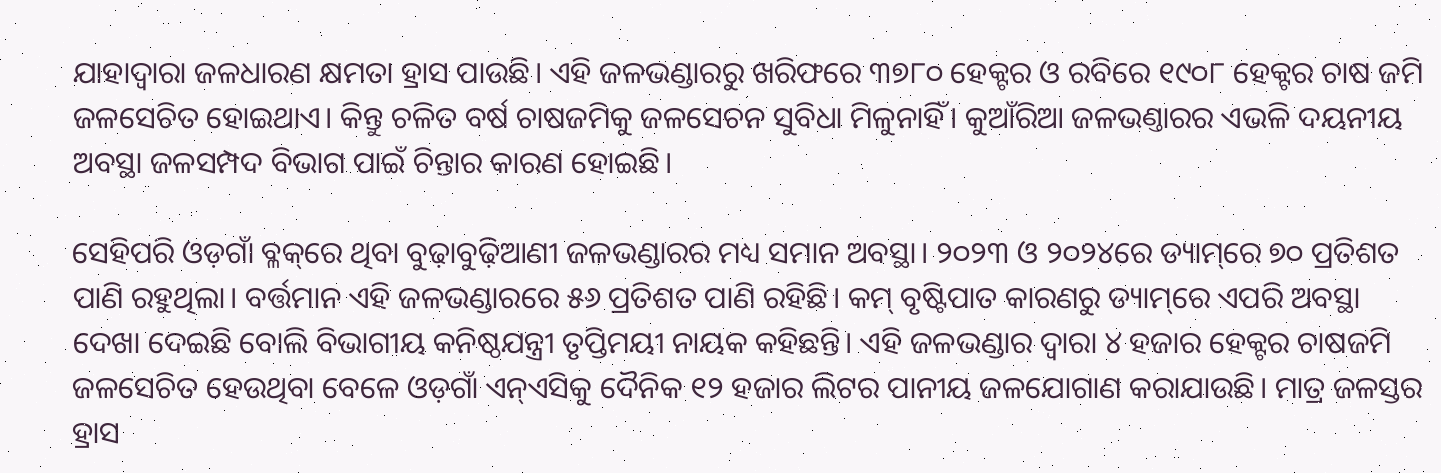ଯାହାଦ୍ବାରା ଜଳଧାରଣ କ୍ଷମତା ହ୍ରାସ ପାଉଛି। ଏହି ଜଳଭଣ୍ଡାରରୁ ଖରିଫରେ ୩୭୮୦ ହେକ୍ଟର ଓ ରବିରେ ୧୯୦୮ ହେକ୍ଟର ଚାଷ ଜମି ଜଳସେଚିତ ହୋଇଥାଏ। କିନ୍ତୁ ଚଳିତ ବର୍ଷ ଚାଷଜମିକୁ ଜଳସେଚନ ସୁବିଧା ମିଳୁନାହିଁ। କୁଆଁରିଆ ଜଳଭଣ୍ତାରର ଏଭଳି ଦୟନୀୟ ଅବସ୍ଥା ଜଳସମ୍ପଦ ବିଭାଗ ପାଇଁ ଚିନ୍ତାର କାରଣ ହୋଇଛି।

ସେହିପରି ଓଡ଼ଗାଁ ବ୍ଳକ୍‌ରେ ଥିବା ବୁଢ଼ାବୁଢ଼ିଆଣୀ ଜଳଭଣ୍ଡାରର ମଧ୍ୟ ସମାନ ଅବସ୍ଥା। ୨୦୨୩ ଓ ୨୦୨୪ରେ ଡ୍ୟାମ୍‌ରେ ୭୦ ପ୍ରତିଶତ ପାଣି ରହୁଥିଲା। ବର୍ତ୍ତମାନ ଏହି ଜଳଭଣ୍ଡାରରେ ୫୬ ପ୍ରତିଶତ ପାଣି ରହିଛି। କମ୍ ବୃଷ୍ଟିପାତ କାରଣରୁ ଡ୍ୟାମ୍‌ରେ ଏପରି ଅବସ୍ଥା ଦେଖା ଦେଇଛି ବୋଲି ବିଭାଗୀୟ କନି‌ଷ୍ଠଯନ୍ତ୍ରୀ ତୃପ୍ତିମୟୀ ନାୟକ କହିଛନ୍ତି। ଏହି ଜଳଭଣ୍ଡାର ଦ୍ବାରା ୪ ହଜାର ହେକ୍ଟର ଚାଷଜମି ଜଳସେଚିତ ହେଉଥିବା ବେଳେ ଓଡ଼ଗାଁ ଏନ୍‌ଏସିକୁ ଦୈନିକ ୧୨ ହଜାର ଲିଟର ପାନୀୟ ଜଳଯୋଗାଣ କରାଯାଉଛି। ମାତ୍ର ଜଳସ୍ତର ହ୍ରାସ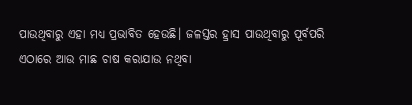ପାଉଥିବାରୁ ଏହା ମଧ୍ୟ ପ୍ରଭାବିତ ହେଉଛି। ଜଳସ୍ତର ହ୍ରାସ ପାଉଥିବାରୁ ପୂର୍ବପରି ଏଠାରେ ଆଉ ମାଛ ଚାଷ କରାଯାଉ ନଥିବା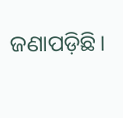ଜଣାପଡ଼ିଛି।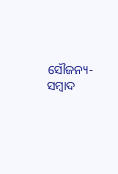ସୌଜନ୍ୟ-ସମ୍ୱାଦ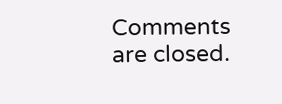Comments are closed.